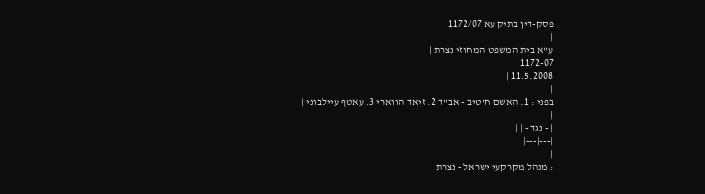פסק-דין בתיק עא 1172/07
|
ע"א בית המשפט המחוזי נצרת |
1172-07
11.5.2008 |
|
בפני : 1. האשם ח'טיב - אב"ד 2. זיאד הווארי 3. עאטף עיילבוני |
|
| - נגד - | |
|---|---|
|
: מנהל מקרקעי ישראל - נצרת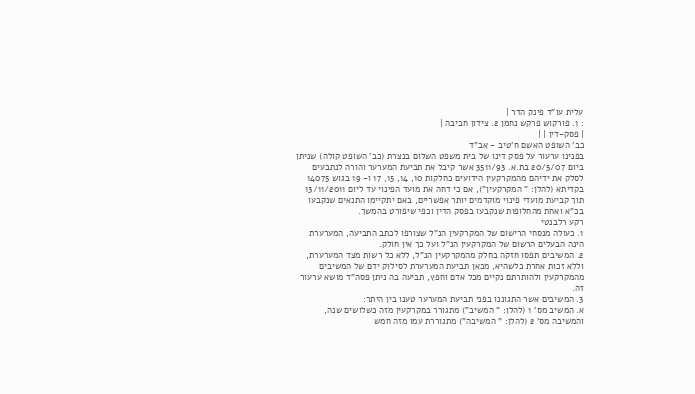עלית עו"ד פינק הדר |
: 1. פורקוש פרקש נחמן 2. צידון חביבה |
| פסק-דין | |
כב' השופט האשם ח'טיב - אב"ד
בפנינו ערעור על פסק דינו של בית משפט השלום בנצרת (כב' השופט קולה) שניתן ביום 20/5/07 בת.א. 3511/93 אשר קיבל את תביעת המערער והורה לנתבעים לסלק את ידיהם מהמקרקעין הידועים כחלקות 10, 14, 15, 17 ו- 19 בגוש 14075 בקדיתא (להלן: " המקרקעין"), אם כי דחה את מועד הפינוי עד ליום 13/11/2011 תוך קביעת מועדי פינוי מוקדמים יותר אפשריים, באם יתקיימו התנאים שנקבעו בכ"א ואחת מהחלופות שנקבעו בפסק הדין וכפי שיפורט בהמשך.
רקע רלבנטי
1. כעולה מנסחי הרישום של המקרקעין הנ"ל שצורפו לכתב התביעה, המערערת הינה הבעלים הרשום של המקרקעין הנ"ל ועל כך אין חולק.
2. המשיבים תפסו חזקה בחלק מהמקרקעין הנ"ל, ללא כל רשות מצד המערערת, וללא זכות אחרת כלשהיא, מכאן תביעת המערערת לסילוק ידם של המשיבים מהמקרקעין ולהותרתם נקיים מכל אדם וחפץ, תביעה בה ניתן פסה"ד מושא ערעור זה.
3. המשיבים אשר התגוננו בפני תביעת המערער טענו בין היתר:
א. המשיב מס' 1 (להלן: " המשיב") מתגורר במקרקעין מזה כשלושים שנה, והמשיבה מס' 2 (להלן: " המשיבה") מתגוררת עמו מזה חמש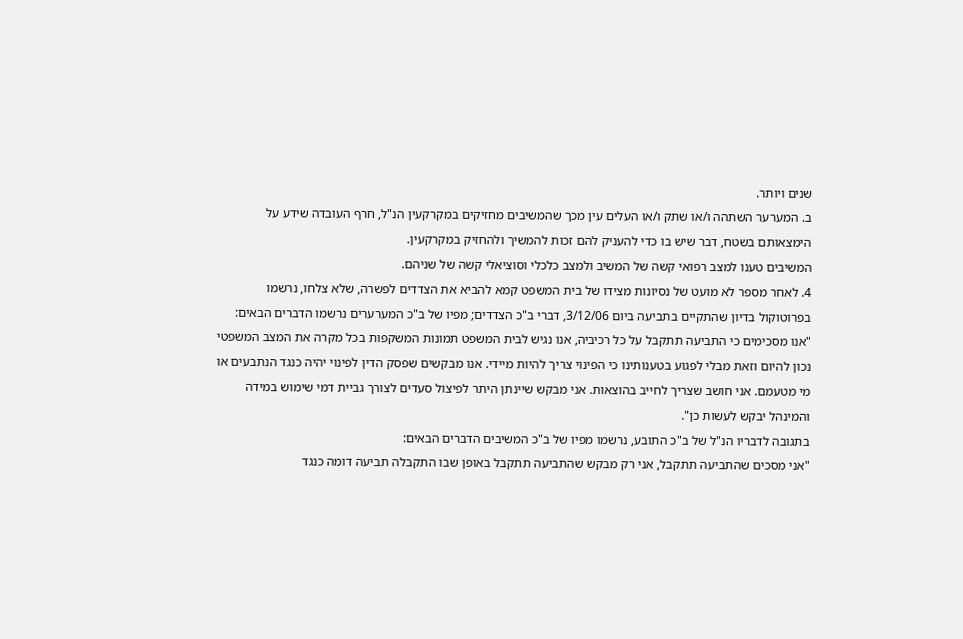שנים ויותר.
ב. המערער השתהה ו/או שתק ו/או העלים עין מכך שהמשיבים מחזיקים במקרקעין הנ"ל, חרף העובדה שידע על הימצאותם בשטח, דבר שיש בו כדי להעניק להם זכות להמשיך ולהחזיק במקרקעין.
המשיבים טענו למצב רפואי קשה של המשיב ולמצב כלכלי וסוציאלי קשה של שניהם.
4. לאחר מספר לא מועט של נסיונות מצידו של בית המשפט קמא להביא את הצדדים לפשרה, שלא צלחו, נרשמו בפרוטוקול בדיון שהתקיים בתביעה ביום 3/12/06, דברי ב"כ הצדדים; מפיו של ב"כ המערערים נרשמו הדברים הבאים:
"אנו מסכימים כי התביעה תתקבל על כל רכיביה, אנו נגיש לבית המשפט תמונות המשקפות בכל מקרה את המצב המשפטי נכון להיום וזאת מבלי לפגוע בטענותינו כי הפינוי צריך להיות מיידי. אנו מבקשים שפסק הדין לפינוי יהיה כנגד הנתבעים או מי מטעמם. אני חושב שצריך לחייב בהוצאות. אני מבקש שיינתן היתר לפיצול סעדים לצורך גביית דמי שימוש במידה והמינהל יבקש לעשות כן".
בתגובה לדבריו הנ"ל של ב"כ התובע, נרשמו מפיו של ב"כ המשיבים הדברים הבאים:
"אני מסכים שהתביעה תתקבל, אני רק מבקש שהתביעה תתקבל באופן שבו התקבלה תביעה דומה כנגד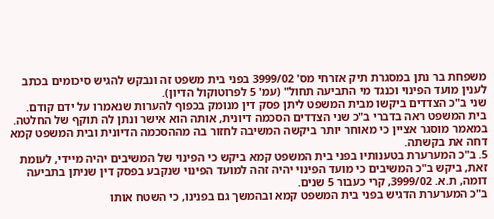משפחת בר נתן במסגרת תיק אזרחי מס' 3999/02 בפני בית משפט זה ונבקש להגיש סיכומים בכתב לענין מועד הפינוי וכנגד מי התביעה תחול" (עמ' 5 לפרוטוקול הדיון).
שני ב"כ הצדדים ביקשו מבית המשפט ליתן פסק דין מנומק בכפוף להערות שנאמרו על ידם קודם. בית המשפט ראה בדברי ב"כ שני הצדדים הסכמה דיונית, אותה הוא אישר ונתן לה תוקף של החלטה.
במאמר מוסגר אציין כי מאוחר יותר ביקשה המשיבה לחזור בה מההסכמה הדיונית ובית המשפט קמא דחה את בקשתה.
5. ב"כ המערערת בטענותיו בפני בית המשפט קמא ביקש כי הפינוי של המשיבים יהיה מיידי, לעומת זאת, ביקש ב"כ המשיבים כי מועד הפינוי יהיה זהה למועד הפינוי שנקבע בפסק דין שניתן בתביעה דומה, ת.א. 3999/02, קרי כעבור 5 שנים.
ב"כ המערערת הדגיש בפני בית המשפט קמא ובהמשך גם בפנינו, כי השטח אותו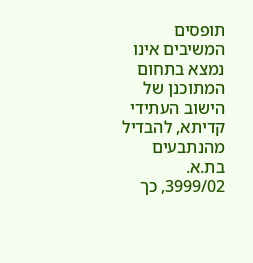תופסים המשיבים אינו נמצא בתחום המתוכנן של הישוב העתידי קדיתא, להבדיל מהנתבעים בת.א. 3999/02, כך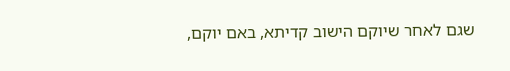שגם לאחר שיוקם הישוב קדיתא, באם יוקם,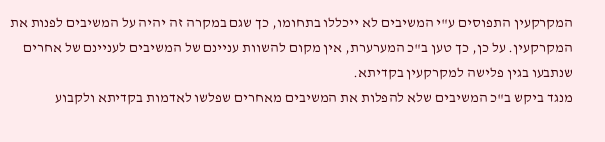המקרקעין התפוסים ע"י המשיבים לא ייכללו בתחומו, כך שגם במקרה זה יהיה על המשיבים לפנות את המקרקעין. על כן, כך טען ב"כ המערערת, אין מקום להשוות עניינם של המשיבים לעניינם של אחרים שנתבעו בגין פלישה למקרקעין בקדיתא.
מנגד ביקש ב"כ המשיבים שלא להפלות את המשיבים מאחרים שפלשו לאדמות בקדיתא ולקבוע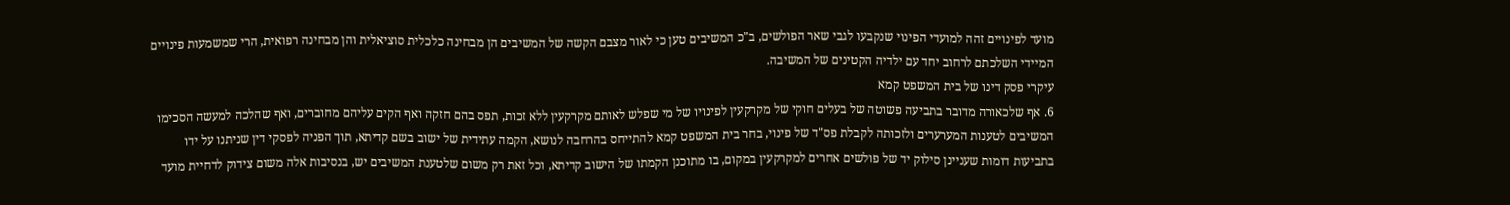מועד לפינויים זהה למועדי הפינוי שנקבעו לגבי שאר הפולשים, ב"כ המשיבים טען כי לאור מצבם הקשה של המשיבים הן מבחינה כלכלית סוציאלית והן מבחינה רפואית, הרי שמשמעות פינויים המיידי השלכתם לרחוב יחד עם ילדיה הקטינים של המשיבה.
עיקרי פסק דינו של בית המשפט קמא
6. אף שלכאורה מדובר בתביעה פשוטה של בעלים חוקי של מקרקעין לפינויו של מי שפלש לאותם מקרקעין ללא זכות, תפס בהם חזקה ואף הקים עליהם מחוברים, ואף שהלכה למעשה הסכימו המשיבים לטענות המערערים ולזכותה לקבלת פס"ד של פינוי, בחר בית המשפט קמא להתייחס בהרחבה לנושא, הקמה עתידית של ישוב בשם קדיתא, תוך הפניה לפסקי דין שניתנו על ידו בתביעות דומות שעניינן סילוק יד של פולשים אחרים למקרקעין במקום, בו מתוכנן הקמתו של הישוב קדיתא, וכל זאת רק משום שלטענת המשיבים יש, בנסיבות אלה משום צידוק לדחיית מועד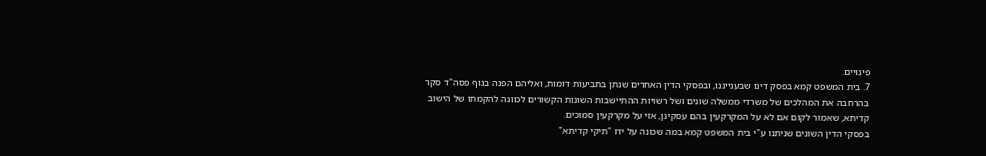פינויים.
7. בית המשפט קמא בפסק דינו שבענייננו, ובפסקי הדין האחרים שנתן בתביעות דומות, ואליהם הפנה בגוף פסה"ד סקר בהרחבה את המהלכים של משרדי ממשלה שונים ושל רשויות ההתיישבות השונות הקשורים לכוונה להקמתו של הישוב קדיתא, שאמור לקום אם לא על המקרקעין בהם עסקינן, אזי על מקרקעין סמוכים.
בפסקי הדין השונים שניתנו ע"י בית המשפט קמא במה שכונה על ידו "תיקי קדיתא"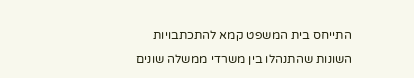התייחס בית המשפט קמא להתכתבויות השונות שהתנהלו בין משרדי ממשלה שונים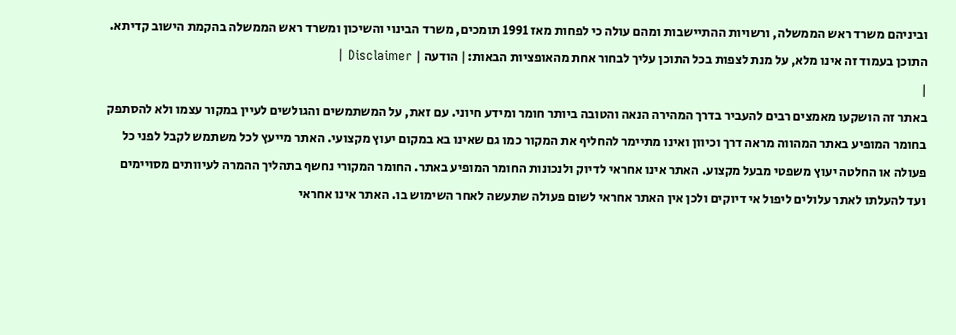וביניהם משרד ראש הממשלה, ורשויות ההתיישבות ומהם עולה כי לפחות מאז 1991 תומכים, משרד הבינוי והשיכון ומשרד ראש הממשלה בהקמת הישוב קדיתא.
התוכן בעמוד זה אינו מלא, על מנת לצפות בכל התוכן עליך לבחור אחת מהאופציות הבאות:| הודעה | Disclaimer |
|
באתר זה הושקעו מאמצים רבים להעביר בדרך המהירה הנאה והטובה ביותר חומר ומידע חיוני. עם זאת, על המשתמשים והגולשים לעיין במקור עצמו ולא להסתפק בחומר המופיע באתר המהווה מראה דרך וכיוון ואינו מתיימר להחליף את המקור כמו גם שאינו בא במקום יעוץ מקצועי. האתר מייעץ לכל משתמש לקבל לפני כל פעולה או החלטה יעוץ משפטי מבעל מקצוע. האתר אינו אחראי לדיוק ולנכונות החומר המופיע באתר. החומר המקורי נחשף בתהליך ההמרה לעיוותים מסויימים ועד להעלתו לאתר עלולים ליפול אי דיוקים ולכן אין האתר אחראי לשום פעולה שתעשה לאחר השימוש בו. האתר אינו אחראי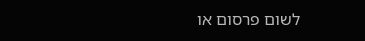לשום פרסום או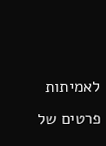לאמיתות פרטים של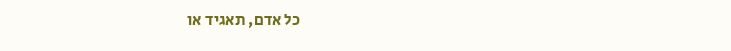כל אדם, תאגיד או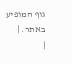גוף המופיע באתר. |
|